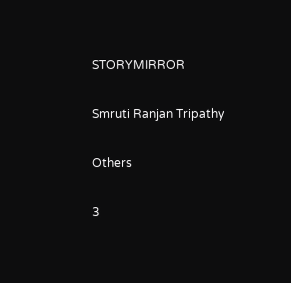STORYMIRROR

Smruti Ranjan Tripathy

Others

3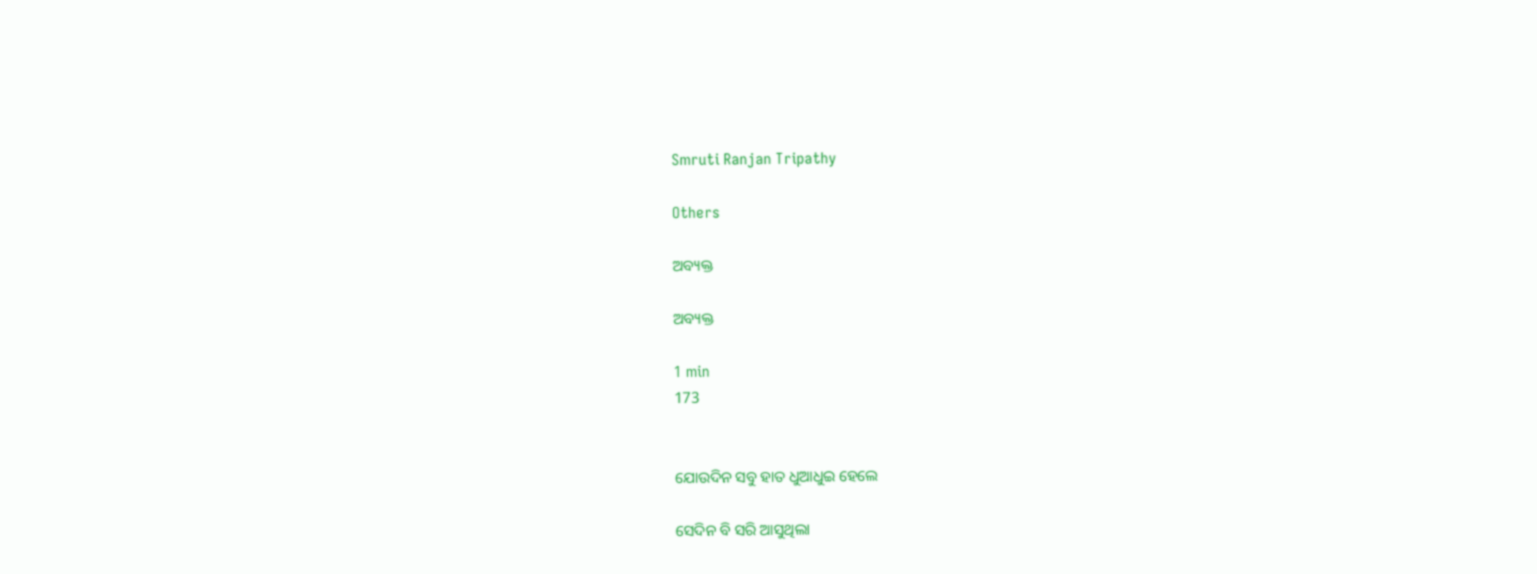Smruti Ranjan Tripathy

Others

ଅବ୍ୟକ୍ତ

ଅବ୍ୟକ୍ତ

1 min
173


ଯୋଉଦିନ ସବୁ ହାତ ଧୁଆଧୁଇ ହେଲେ

ସେଦିନ ବି ସରି ଆସୁଥିଲା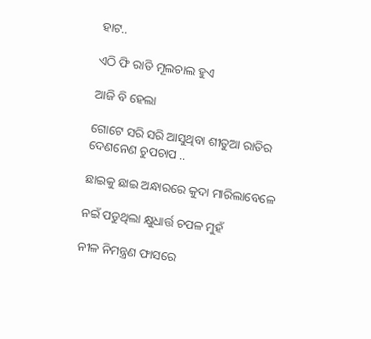ହାଟ..

ଏଠି ଫି ରାତି ମୂଲଚାଲ ହୁଏ

ଆଜି ବି ହେଲା

ଗୋଟେ ସରି ସରି ଆସୁଥିବା ଶୀତୁଆ ରାତିର ଦେଣନେଣ ଚୁପଚାପ ..

ଛାଇକୁ ଛାଇ ଅନ୍ଧାରରେ କୁଦା ମାରିଲାବେଳେ

ନଇଁ ପଡୁଥିଲା କ୍ଷୁଧାର୍ତ୍ତ ଚପଳ ମୁହଁ

ନୀଳ ନିମନ୍ତ୍ରଣ ଫାସରେ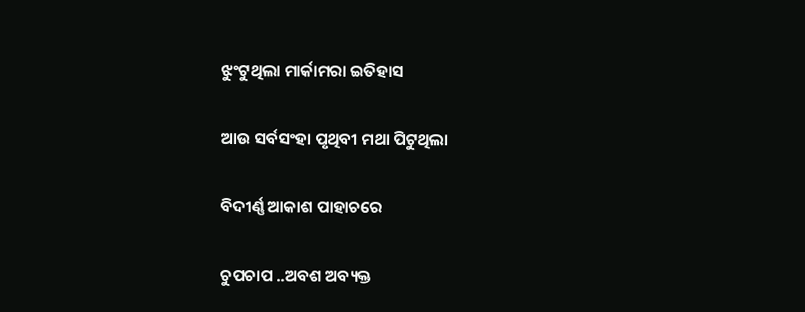ଝୁଂଟୁଥିଲା ମାର୍କାମରା ଇତିହାସ

ଆଉ ସର୍ବସଂହା ପୃଥିବୀ ମଥା ପିଟୁଥିଲା

ବିଦୀର୍ଣ୍ଣ ଆକାଶ ପାହାଚରେ

ଚୁପଚାପ ..ଅବଶ ଅବ୍ୟକ୍ତ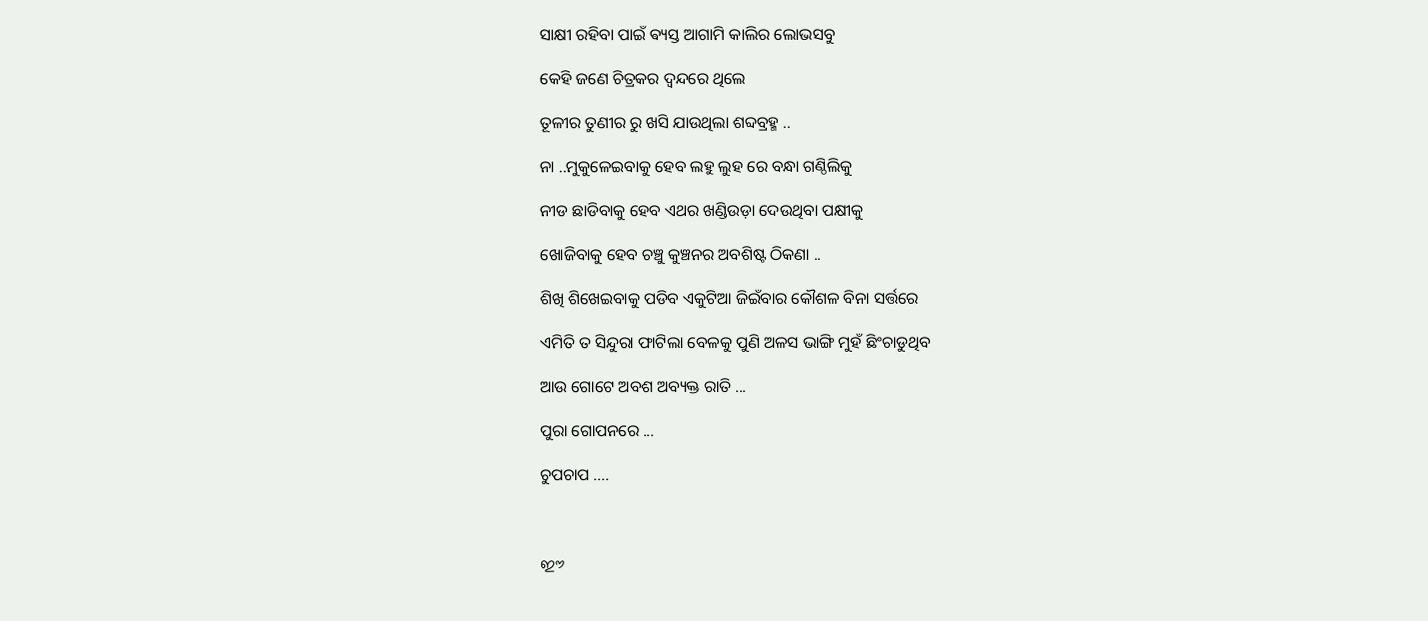ସାକ୍ଷୀ ରହିବା ପାଇଁ ଵ୍ୟସ୍ତ ଆଗାମି କାଲିର ଲୋଭସବୁ

କେହି ଜଣେ ଚିତ୍ରକର ଦ୍ବନ୍ଦରେ ଥିଲେ

ତୂଳୀର ତୁଣୀର ରୁ ଖସି ଯାଉଥିଲା ଶବ୍ଦବ୍ରହ୍ମ ..

ନା ..ମୁକୁଳେଇବାକୁ ହେବ ଲହୁ ଲୁହ ରେ ବନ୍ଧା ଗଣ୍ଠିଲିକୁ

ନୀଡ ଛାଡିବାକୁ ହେବ ଏଥର ଖଣ୍ଡିଉଡ଼ା ଦେଉଥିବା ପକ୍ଷୀକୁ

ଖୋଜିବାକୁ ହେବ ଚଞ୍ଚୁ କୁଞ୍ଚନର ଅବଶିଷ୍ଟ ଠିକଣା ..

ଶିଖି ଶିଖେଇବାକୁ ପଡିବ ଏକୁଟିଆ ଜିଇଁବାର କୌଶଳ ବିନା ସର୍ତ୍ତରେ

ଏମିତି ତ ସିନ୍ଦୁରା ଫାଟିଲା ବେଳକୁ ପୁଣି ଅଳସ ଭାଙ୍ଗି ମୁହଁ ଛିଂଚାଡୁଥିବ

ଆଉ ଗୋଟେ ଅବଶ ଅବ୍ୟକ୍ତ ରାତି ...

ପୁରା ଗୋପନରେ ...

ଚୁପଚାପ ....



ഈ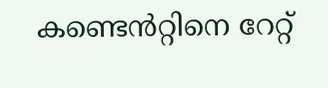കണ്ടെൻറ്റിനെ റേറ്റ്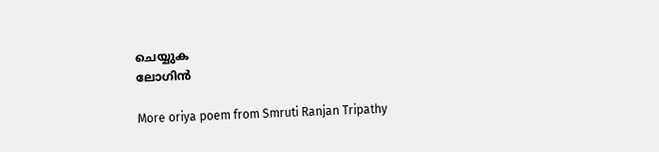ചെയ്യുക
ലോഗിൻ

More oriya poem from Smruti Ranjan Tripathy